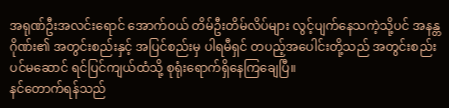အရုဏ်ဦးအလင်းရောင် အောက်ဝယ် တိမ်ဦးတိမ်လိပ်များ လွင့်ပျက်နေသကဲ့သို့ပင် အနန္တဂိုဏ်း၏ အတွင်းစည်းနှင့် အပြင်စည်းမှ ပါရမီရှင် တပည့်အပေါင်းတို့သည် အတွင်းစည်းပင်မဆောင် ရင်ပြင်ကျယ်ထံသို့ စုရုံးရောက်ရှိနေကြချေပြီ။
နင်တောက်ရန်သည်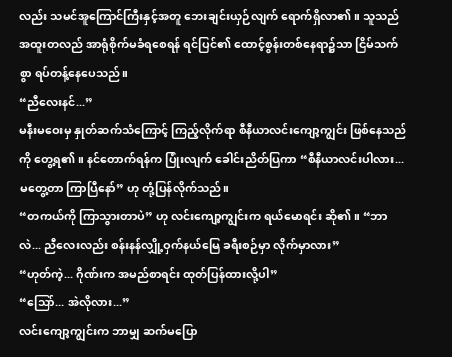လည်း သမင်အူကြောင်ကြီးနှင့်အတူ ဘေးချင်းယှဉ်လျက် ရောက်ရှိလာ၏။ သူသည် အထူးတလည် အာရုံစိုက်မခံရစေရန် ရင်ပြင်၏ ထောင့်စွန်းတစ်နေရာ၌သာ ငြိမ်သက်စွာ ရပ်တန့်နေပေသည်။
“ညီလေးနင်...”
မနီးမဝေးမှ နှုတ်ဆက်သံကြောင့် ကြည့်လိုက်ရာ စီနီယာလင်းကျော့ကျွင်း ဖြစ်နေသည်ကို တွေ့ရ၏။ နင်တောက်ရန်က ပြုံးလျက် ခေါင်းညိတ်ပြကာ “စီနီယာလင်းပါလား... မတွေ့တာ ကြာပြီနော်” ဟု တုံ့ပြန်လိုက်သည်။
“တကယ်ကို ကြာသွားတာပဲ” ဟု လင်းကျော့ကျွင်းက ရယ်မောရင်း ဆို၏။ “ဘာလဲ... ညီလေးလည်း စန်းနန်လျှို့ဝှက်နယ်မြေ ခရီးစဉ်မှာ လိုက်မှာလား”
“ဟုတ်ကဲ့... ဂိုဏ်းက အမည်စာရင်း ထုတ်ပြန်ထားလို့ပါ”
“သြော်... အဲလိုလား...”
လင်းကျော့ကျွင်းက ဘာမျှ ဆက်မပြော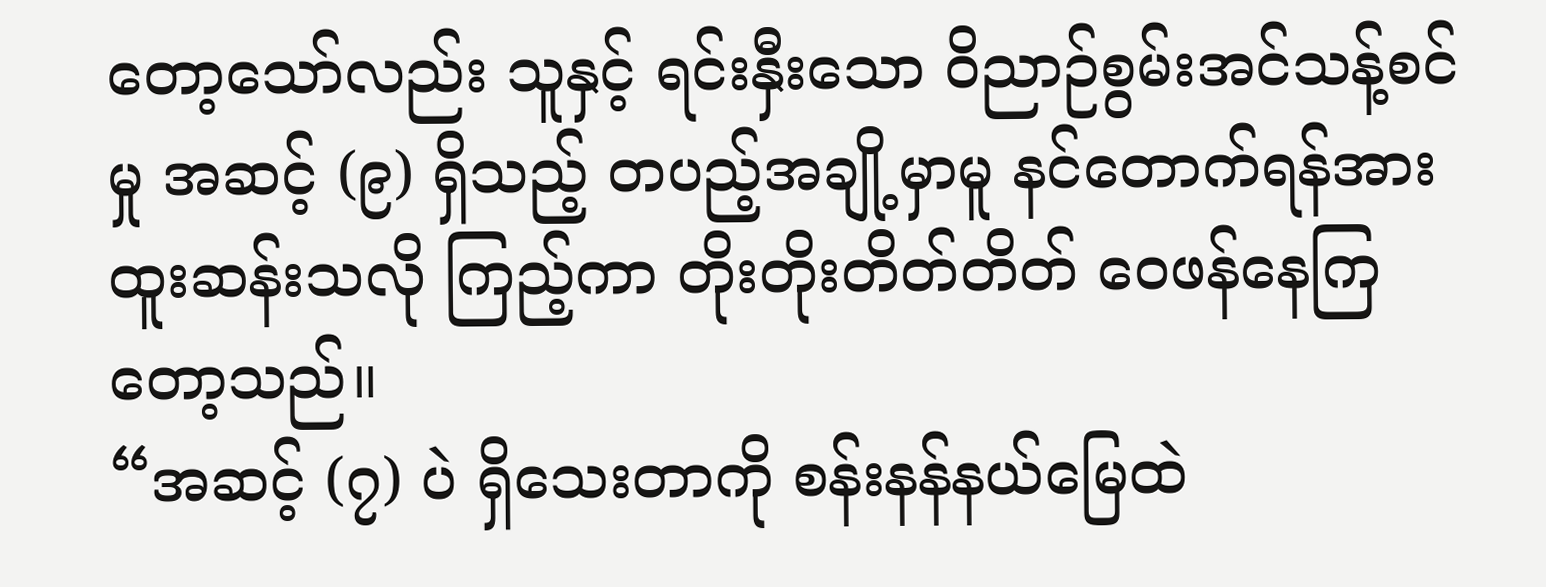တော့သော်လည်း သူနှင့် ရင်းနှီးသော ဝိညာဉ်စွမ်းအင်သန့်စင်မှု အဆင့် (၉) ရှိသည့် တပည့်အချို့မှာမူ နင်တောက်ရန်အား ထူးဆန်းသလို ကြည့်ကာ တိုးတိုးတိတ်တိတ် ဝေဖန်နေကြတော့သည်။
“အဆင့် (၇) ပဲ ရှိသေးတာကို စန်းနန်နယ်မြေထဲ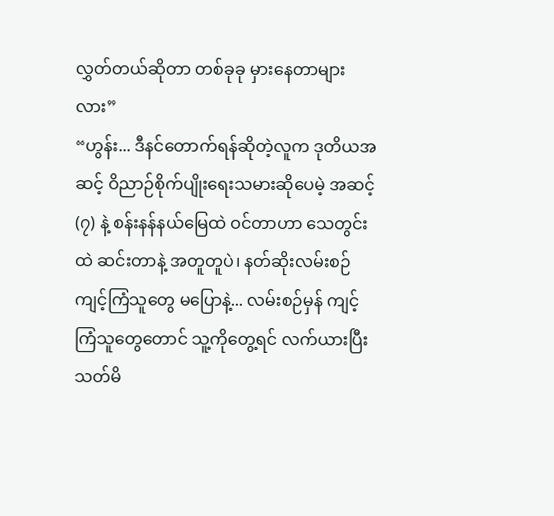လွှတ်တယ်ဆိုတာ တစ်ခုခု မှားနေတာများလား”
“ဟွန်း... ဒီနင်တောက်ရန်ဆိုတဲ့လူက ဒုတိယအဆင့် ဝိညာဉ်စိုက်ပျိုးရေးသမားဆိုပေမဲ့ အဆင့် (၇) နဲ့ စန်းနန်နယ်မြေထဲ ဝင်တာဟာ သေတွင်းထဲ ဆင်းတာနဲ့ အတူတူပဲ၊ နတ်ဆိုးလမ်းစဉ် ကျင့်ကြံသူတွေ မပြောနဲ့... လမ်းစဉ်မှန် ကျင့်ကြံသူတွေတောင် သူ့ကိုတွေ့ရင် လက်ယားပြီး သတ်မိ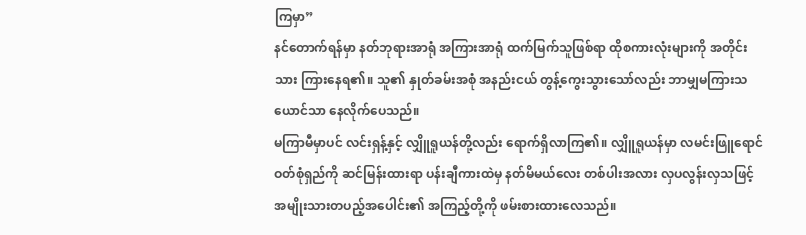ကြမှာ”
နင်တောက်ရန်မှာ နတ်ဘုရားအာရုံ အကြားအာရုံ ထက်မြက်သူဖြစ်ရာ ထိုစကားလုံးများကို အတိုင်းသား ကြားနေရ၏။ သူ၏ နှုတ်ခမ်းအစုံ အနည်းငယ် တွန့်ကွေးသွားသော်လည်း ဘာမျှမကြားသယောင်သာ နေလိုက်ပေသည်။
မကြာမီမှာပင် လင်းရှန့်နှင့် လျှိူရူယန်တို့လည်း ရောက်ရှိလာကြ၏။ လျှိူရူယန်မှာ လမင်းဖြူရောင် ဝတ်စုံရှည်ကို ဆင်မြန်းထားရာ ပန်းချီကားထဲမှ နတ်မိမယ်လေး တစ်ပါးအလား လှပလွန်းလှသဖြင့် အမျိုးသားတပည့်အပေါင်း၏ အကြည့်တို့ကို ဖမ်းစားထားလေသည်။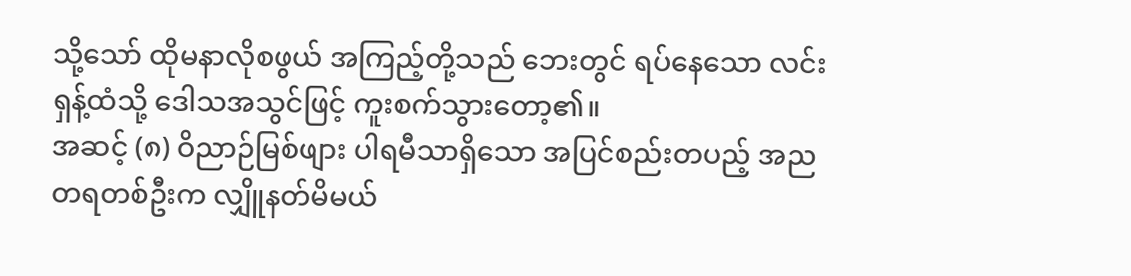သို့သော် ထိုမနာလိုစဖွယ် အကြည့်တို့သည် ဘေးတွင် ရပ်နေသော လင်းရှန့်ထံသို့ ဒေါသအသွင်ဖြင့် ကူးစက်သွားတော့၏။
အဆင့် (၈) ဝိညာဉ်မြစ်ဖျား ပါရမီသာရှိသော အပြင်စည်းတပည့် အညတရတစ်ဦးက လျှိူနတ်မိမယ်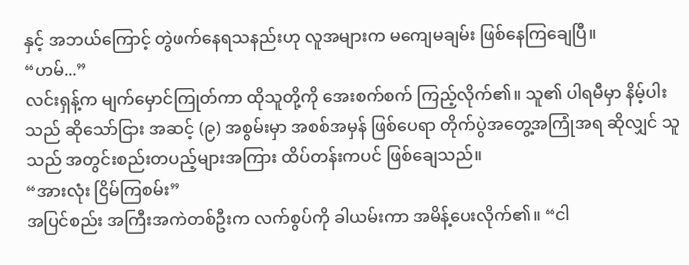နှင့် အဘယ်ကြောင့် တွဲဖက်နေရသနည်းဟု လူအများက မကျေမချမ်း ဖြစ်နေကြချေပြီ။
“ဟမ်...”
လင်းရှန့်က မျက်မှောင်ကြုတ်ကာ ထိုသူတို့ကို အေးစက်စက် ကြည့်လိုက်၏။ သူ၏ ပါရမီမှာ နိမ့်ပါးသည် ဆိုသော်ငြား အဆင့် (၉) အစွမ်းမှာ အစစ်အမှန် ဖြစ်ပေရာ တိုက်ပွဲအတွေ့အကြုံအရ ဆိုလျှင် သူသည် အတွင်းစည်းတပည့်များအကြား ထိပ်တန်းကပင် ဖြစ်ချေသည်။
“အားလုံး ငြိမ်ကြစမ်း”
အပြင်စည်း အကြီးအကဲတစ်ဦးက လက်စွပ်ကို ခါယမ်းကာ အမိန့်ပေးလိုက်၏။ “ငါ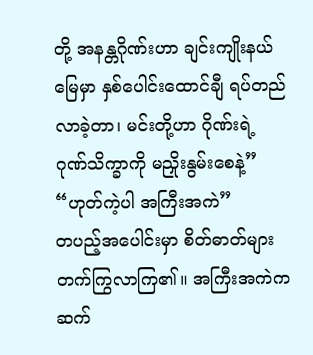တို့ အနန္တဂိုဏ်းဟာ ချင်းကျိုးနယ်မြေမှာ နှစ်ပေါင်းထောင်ချီ ရပ်တည်လာခဲ့တာ၊ မင်းတို့ဟာ ဂိုဏ်းရဲ့ ဂုဏ်သိက္ခာကို မညှိုးနွမ်းစေနဲ့”
“ဟုတ်ကဲ့ပါ အကြီးအကဲ”
တပည့်အပေါင်းမှာ စိတ်ဓာတ်များ တက်ကြွလာကြ၏။ အကြီးအကဲက ဆက်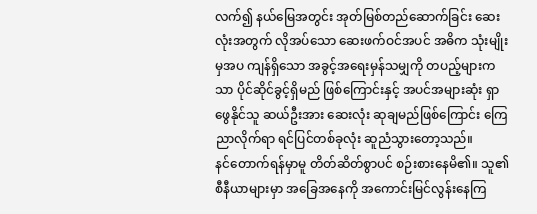လက်၍ နယ်မြေအတွင်း အုတ်မြစ်တည်ဆောက်ခြင်း ဆေးလုံးအတွက် လိုအပ်သော ဆေးဖက်ဝင်အပင် အဓိက သုံးမျိုးမှအပ ကျန်ရှိသော အခွင့်အရေးမှန်သမျှကို တပည့်များကသာ ပိုင်ဆိုင်ခွင့်ရှိမည် ဖြစ်ကြောင်းနှင့် အပင်အများဆုံး ရှာဖွေနိုင်သူ ဆယ်ဦးအား ဆေးလုံး ဆုချမည်ဖြစ်ကြောင်း ကြေညာလိုက်ရာ ရင်ပြင်တစ်ခုလုံး ဆူညံသွားတော့သည်။
နင်တောက်ရန်မှာမူ တိတ်ဆိတ်စွာပင် စဉ်းစားနေမိ၏။ သူ၏ စီနီယာများမှာ အခြေအနေကို အကောင်းမြင်လွန်းနေကြ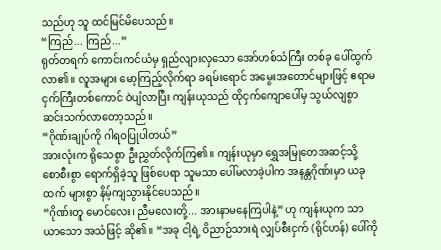သည်ဟု သူ ထင်မြင်မိပေသည်။
“ကြည်... ကြည်...”
ရုတ်တရက် ကောင်းကင်ယံမှ ရှည်လျားလှသော အော်ဟစ်သံကြီး တစ်ခု ပေါ်ထွက်လာ၏။ လူအများ မော့ကြည့်လိုက်ရာ ခရမ်းရောင် အမွေးအတောင်များဖြင့် ဧရာမ ငှက်ကြီးတစ်ကောင် ဝဲပျံလာပြီး ကျန်းယုသည် ထိုငှက်ကျောပေါ်မှ သွယ်လျစွာ ဆင်းသက်လာတော့သည်။
“ဂိုဏ်းချုပ်ကို ဂါရဝပြုပါတယ်”
အားလုံးက ရိုသေစွာ ဦးညွှတ်လိုက်ကြ၏။ ကျန်းယုမှာ ရွှေအမြုတေအဆင့်သို့ စောစီးစွာ ရောက်ရှိခဲ့သူ ဖြစ်ပေရာ သူမသာ ပေါ်မလာခဲ့ပါက အနန္တဂိုဏ်းမှာ ယခုထက် များစွာ နိမ့်ကျသွားနိုင်ပေသည်။
“ဂိုဏ်းတူ မောင်လေး၊ ညီမလေးတို့... အားနာမနေကြပါနဲ့” ဟု ကျန်းယုက သာယာသော အသံဖြင့် ဆို၏။ “အခု ငါ့ရဲ့ ဝိညာဉ်သားရဲ လျှပ်စီးငှက် (ရိုင်ဟန်) ပေါ်ကို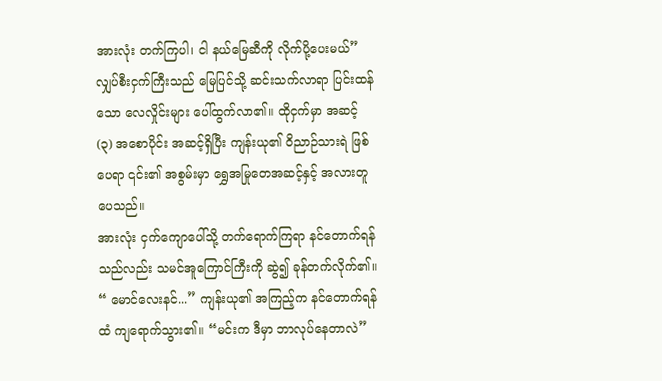အားလုံး တက်ကြပါ၊ ငါ နယ်မြေဆီကို လိုက်ပို့ပေးမယ်”
လျှပ်စီးငှက်ကြီးသည် မြေပြင်သို့ ဆင်းသက်လာရာ ပြင်းထန်သော လေလှိုင်းများ ပေါ်ထွက်လာ၏။ ထိုငှက်မှာ အဆင့် (၃) အစောပိုင်း အဆင့်ရှိပြီး ကျန်းယု၏ ဝိညာဉ်သားရဲ ဖြစ်ပေရာ ၎င်း၏ အစွမ်းမှာ ရွှေအမြုတေအဆင့်နှင့် အလားတူပေသည်။
အားလုံး ငှက်ကျောပေါ်သို့ တက်ရောက်ကြရာ နင်တောက်ရန်သည်လည်း သမင်အူကြောင်ကြီးကို ဆွဲ၍ ခုန်တက်လိုက်၏။
“ မောင်လေးနင်...” ကျန်းယု၏ အကြည့်က နင်တောက်ရန်ထံ ကျရောက်သွား၏။ “မင်းက ဒီမှာ ဘာလုပ်နေတာလဲ”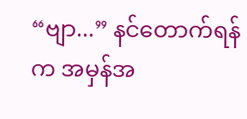“ဗျာ...” နင်တောက်ရန်က အမှန်အ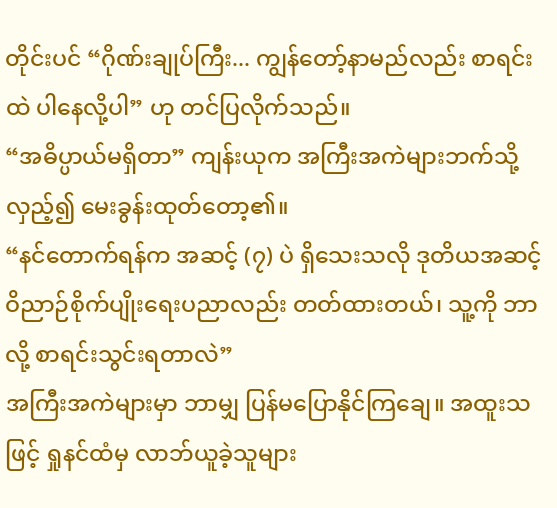တိုင်းပင် “ဂိုဏ်းချုပ်ကြီး... ကျွန်တော့်နာမည်လည်း စာရင်းထဲ ပါနေလို့ပါ” ဟု တင်ပြလိုက်သည်။
“အဓိပ္ပာယ်မရှိတာ” ကျန်းယုက အကြီးအကဲများဘက်သို့ လှည့်၍ မေးခွန်းထုတ်တော့၏။
“နင်တောက်ရန်က အဆင့် (၇) ပဲ ရှိသေးသလို ဒုတိယအဆင့် ဝိညာဉ်စိုက်ပျိုးရေးပညာလည်း တတ်ထားတယ်၊ သူ့ကို ဘာလို့ စာရင်းသွင်းရတာလဲ”
အကြီးအကဲများမှာ ဘာမျှ ပြန်မပြောနိုင်ကြချေ။ အထူးသဖြင့် ရှုနင်ထံမှ လာဘ်ယူခဲ့သူများ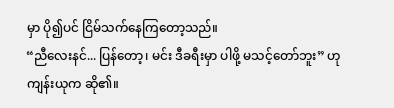မှာ ပို၍ပင် ငြိမ်သက်နေကြတော့သည်။
“ညီလေးနင်... ပြန်တော့၊ မင်း ဒီခရီးမှာ ပါဖို့ မသင့်တော်ဘူး” ဟု ကျန်းယုက ဆို၏။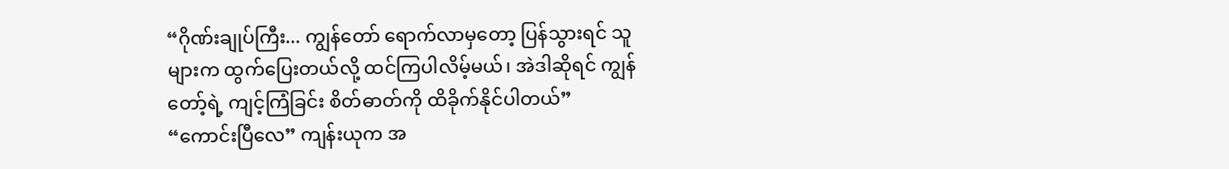“ဂိုဏ်းချုပ်ကြီး... ကျွန်တော် ရောက်လာမှတော့ ပြန်သွားရင် သူများက ထွက်ပြေးတယ်လို့ ထင်ကြပါလိမ့်မယ်၊ အဲဒါဆိုရင် ကျွန်တော့်ရဲ့ ကျင့်ကြံခြင်း စိတ်ဓာတ်ကို ထိခိုက်နိုင်ပါတယ်”
“ကောင်းပြီလေ” ကျန်းယုက အ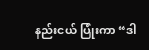နည်းငယ် ပြုံးကာ “ဒါ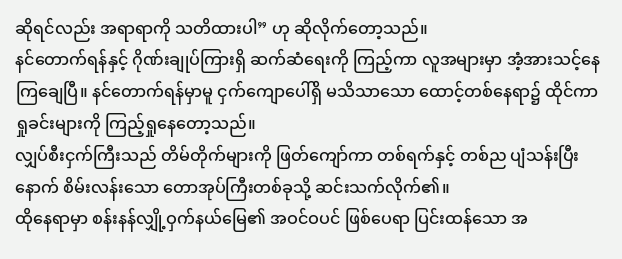ဆိုရင်လည်း အရာရာကို သတိထားပါ” ဟု ဆိုလိုက်တော့သည်။
နင်တောက်ရန်နှင့် ဂိုဏ်းချုပ်ကြားရှိ ဆက်ဆံရေးကို ကြည့်ကာ လူအများမှာ အံ့အားသင့်နေကြချေပြီ။ နင်တောက်ရန်မှာမူ ငှက်ကျောပေါ်ရှိ မသိသာသော ထောင့်တစ်နေရာ၌ ထိုင်ကာ ရှုခင်းများကို ကြည့်ရှုနေတော့သည်။
လျှပ်စီးငှက်ကြီးသည် တိမ်တိုက်များကို ဖြတ်ကျော်ကာ တစ်ရက်နှင့် တစ်ည ပျံသန်းပြီးနောက် စိမ်းလန်းသော တောအုပ်ကြီးတစ်ခုသို့ ဆင်းသက်လိုက်၏။
ထိုနေရာမှာ စန်းနန်လျှို့ဝှက်နယ်မြေ၏ အဝင်ဝပင် ဖြစ်ပေရာ ပြင်းထန်သော အ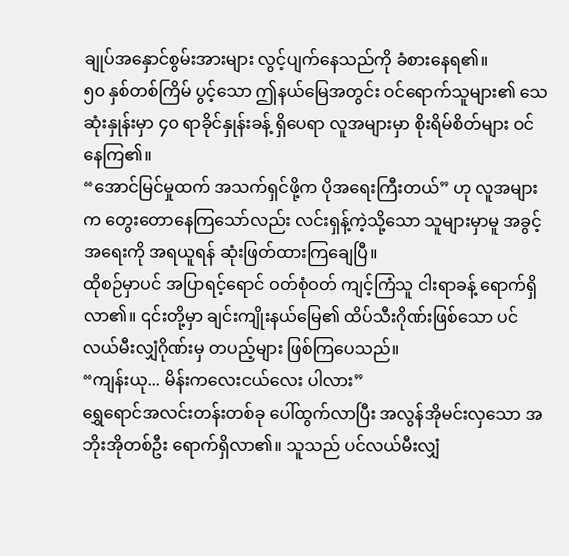ချုပ်အနှောင်စွမ်းအားများ လွင့်ပျက်နေသည်ကို ခံစားနေရ၏။
၅၀ နှစ်တစ်ကြိမ် ပွင့်သော ဤနယ်မြေအတွင်း ဝင်ရောက်သူများ၏ သေဆုံးနှုန်းမှာ ၄၀ ရာခိုင်နှုန်းခန့် ရှိပေရာ လူအများမှာ စိုးရိမ်စိတ်များ ဝင်နေကြ၏။
“အောင်မြင်မှုထက် အသက်ရှင်ဖို့က ပိုအရေးကြီးတယ်” ဟု လူအများက တွေးတောနေကြသော်လည်း လင်းရှန့်ကဲ့သို့သော သူများမှာမူ အခွင့်အရေးကို အရယူရန် ဆုံးဖြတ်ထားကြချေပြီ။
ထိုစဉ်မှာပင် အပြာရင့်ရောင် ဝတ်စုံဝတ် ကျင့်ကြံသူ ငါးရာခန့် ရောက်ရှိလာ၏။ ၎င်းတို့မှာ ချင်းကျိုးနယ်မြေ၏ ထိပ်သီးဂိုဏ်းဖြစ်သော ပင်လယ်မီးလျှံဂိုဏ်းမှ တပည့်များ ဖြစ်ကြပေသည်။
“ကျန်းယု... မိန်းကလေးငယ်လေး ပါလား”
ရွှေရောင်အလင်းတန်းတစ်ခု ပေါ်ထွက်လာပြီး အလွန်အိုမင်းလှသော အဘိုးအိုတစ်ဦး ရောက်ရှိလာ၏။ သူသည် ပင်လယ်မီးလျှံ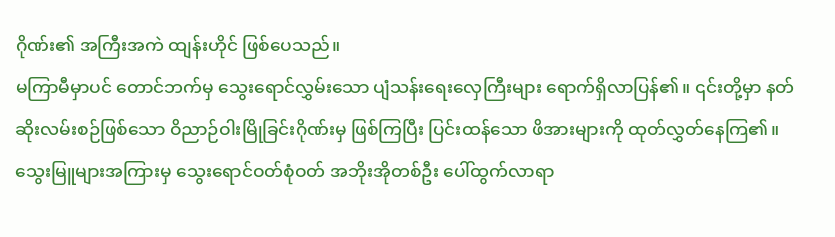ဂိုဏ်း၏ အကြီးအကဲ ထျန်းဟိုင် ဖြစ်ပေသည်။
မကြာမီမှာပင် တောင်ဘက်မှ သွေးရောင်လွှမ်းသော ပျံသန်းရေးလှေကြီးများ ရောက်ရှိလာပြန်၏။ ၎င်းတို့မှာ နတ်ဆိုးလမ်းစဉ်ဖြစ်သော ဝိညာဉ်ဝါးမြိုခြင်းဂိုဏ်းမှ ဖြစ်ကြပြီး ပြင်းထန်သော ဖိအားများကို ထုတ်လွှတ်နေကြ၏။
သွေးမြူများအကြားမှ သွေးရောင်ဝတ်စုံဝတ် အဘိုးအိုတစ်ဦး ပေါ်ထွက်လာရာ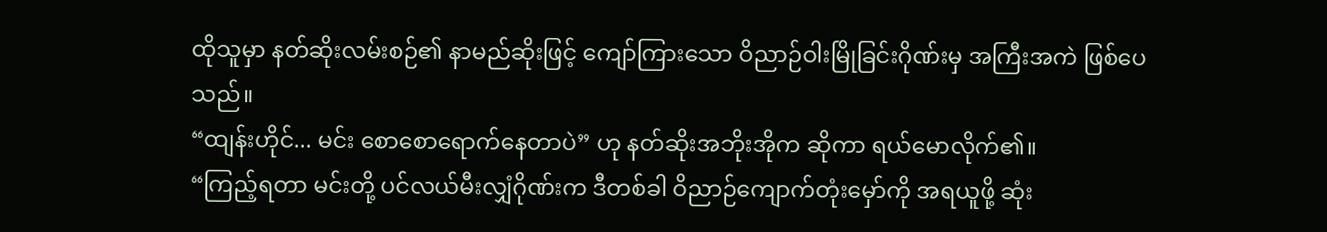ထိုသူမှာ နတ်ဆိုးလမ်းစဉ်၏ နာမည်ဆိုးဖြင့် ကျော်ကြားသော ဝိညာဉ်ဝါးမြိုခြင်းဂိုဏ်းမှ အကြီးအကဲ ဖြစ်ပေသည်။
“ထျန်းဟိုင်... မင်း စောစောရောက်နေတာပဲ” ဟု နတ်ဆိုးအဘိုးအိုက ဆိုကာ ရယ်မောလိုက်၏။
“ကြည့်ရတာ မင်းတို့ ပင်လယ်မီးလျှံဂိုဏ်းက ဒီတစ်ခါ ဝိညာဉ်ကျောက်တုံးမှော်ကို အရယူဖို့ ဆုံး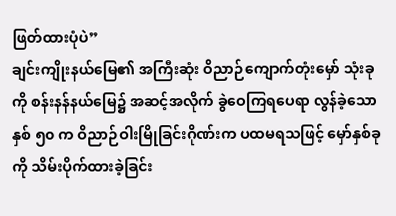ဖြတ်ထားပုံပဲ”
ချင်းကျိုးနယ်မြေ၏ အကြီးဆုံး ဝိညာဉ်ကျောက်တုံးမှော် သုံးခုကို စန်းနန်နယ်မြေ၌ အဆင့်အလိုက် ခွဲဝေကြရပေရာ လွန်ခဲ့သော နှစ် ၅၀ က ဝိညာဉ်ဝါးမြိုခြင်းဂိုဏ်းက ပထမရသဖြင့် မှော်နှစ်ခုကို သိမ်းပိုက်ထားခဲ့ခြင်း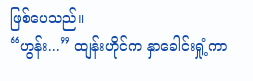ဖြစ်ပေသည်။
“ဟွန်း...” ထျန်းဟိုင်က နှာခေါင်းရှုံ့ကာ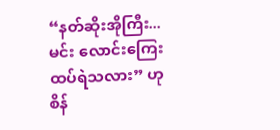“နတ်ဆိုးအိုကြီး... မင်း လောင်းကြေးထပ်ရဲသလား” ဟု စိန်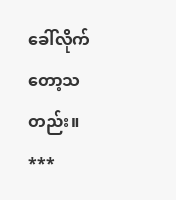ခေါ်လိုက်တော့သတည်း။
***